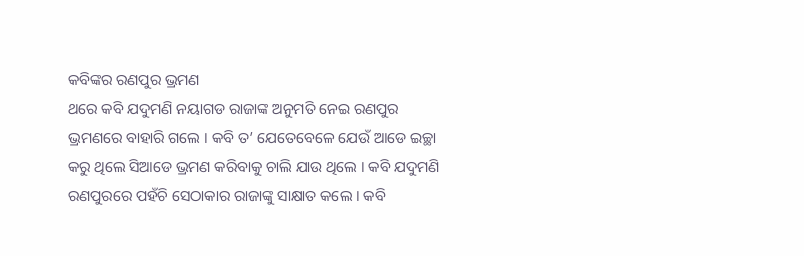କବିଙ୍କର ରଣପୁର ଭ୍ରମଣ
ଥରେ କବି ଯଦୁମଣି ନୟାଗଡ ରାଜାଙ୍କ ଅନୁମତି ନେଇ ରଣପୁର ଭ୍ରମଣରେ ବାହାରି ଗଲେ । କବି ତ’ ଯେତେବେଳେ ଯେଉଁ ଆଡେ ଇଚ୍ଛା କରୁ ଥିଲେ ସିଆଡେ ଭ୍ରମଣ କରିବାକୁ ଚାଲି ଯାଉ ଥିଲେ । କବି ଯଦୁମଣି ରଣପୁରରେ ପହଁଚି ସେଠାକାର ରାଜାଙ୍କୁ ସାକ୍ଷାତ କଲେ । କବି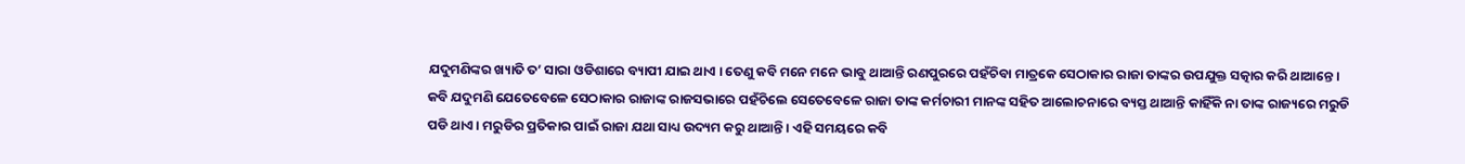ଯଦୁମଣିଙ୍କର ଖ୍ୟାତି ତ’ ସାରା ଓଡିଶାରେ ବ୍ୟାପୀ ଯାଇ ଥାଏ । ତେଣୁ କବି ମନେ ମନେ ଭାବୁ ଥାଆନ୍ତି ରଣପୁରରେ ପହଁଚିବା ମାତ୍ରକେ ସେଠାକାର ରାଜା ତାଙ୍କର ଉପଯୁକ୍ତ ସତ୍କାର କରି ଥାଆନ୍ତେ ।
କବି ଯଦୁମଣି ଯେତେବେଳେ ସେଠାକାର ରାଜାଙ୍କ ରାଜସଭାରେ ପହଁଚିଲେ ସେତେବେଳେ ରାଜା ତାଙ୍କ କର୍ମଚାରୀ ମାନଙ୍କ ସହିତ ଆଲୋଚନାରେ ବ୍ୟସ୍ତ ଥାଆନ୍ତି କାହିଁକି ନା ତାଙ୍କ ରାଜ୍ୟରେ ମରୁଡି ପଡି ଥାଏ । ମରୁଡିର ପ୍ରତିକାର ପାଇଁ ରାଜା ଯଥା ସାଧ୍ୟ ଉଦ୍ୟମ କରୁ ଥାଆନ୍ତି । ଏହି ସମୟରେ କବି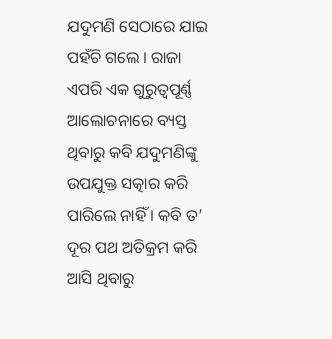ଯଦୁମଣି ସେଠାରେ ଯାଇ ପହଁଚି ଗଲେ । ରାଜା ଏପରି ଏକ ଗୁରୁତ୍ୱପୂର୍ଣ୍ଣ ଆଲୋଚନାରେ ବ୍ୟସ୍ତ ଥିବାରୁ କବି ଯଦୁମଣିଙ୍କୁ ଉପଯୁକ୍ତ ସତ୍କାର କରି ପାରିଲେ ନାହିଁ । କବି ତ’ ଦୂର ପଥ ଅତିକ୍ରମ କରି ଆସି ଥିବାରୁ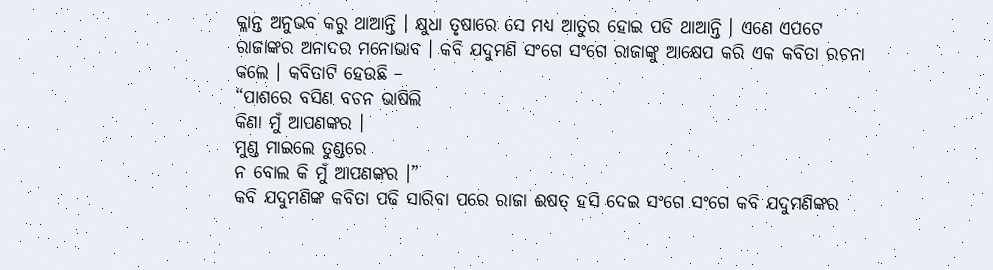କ୍ଳାନ୍ତ ଅନୁଭବ କରୁ ଥାଆନ୍ତି । କ୍ଷୁଧା ତୃଷାରେ ସେ ମଧ୍ୟ ଆତୁର ହୋଇ ପଡି ଥାଆନ୍ତି । ଏଣେ ଏପଟେ ରାଜାଙ୍କର ଅନାଦର ମନୋଭାବ । କବି ଯଦୁମଣି ସଂଗେ ସଂଗେ ରାଜାଙ୍କୁ ଆକ୍ଷେପ କରି ଏକ କବିତା ରଚନା କଲେ । କବିତାଟି ହେଉଛି –
“ପାଶରେ ବସିଣ ବଚନ ଭାଷିଲି
କିଣା ମୁଁ ଆପଣଙ୍କର ।
ମୁଣ୍ଡ ମାଇଲେ ତୁଣ୍ଡରେ
ନ ବୋଲ କି ମୁଁ ଆପଣଙ୍କର ।”
କବି ଯଦୁମଣିଙ୍କ କବିତା ପଢି ସାରିବା ପରେ ରାଜା ଈଷତ୍ ହସି ଦେଇ ସଂଗେ ସଂଗେ କବି ଯଦୁମଣିଙ୍କର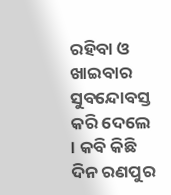ରହିବା ଓ ଖାଇବାର ସୁବନ୍ଦୋବସ୍ତ କରି ଦେଲେ । କବି କିଛି ଦିନ ରଣପୁର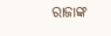ରାଜାଙ୍କ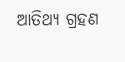ଆତିଥ୍ୟ ଗ୍ରହଣ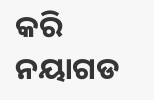କରି ନୟାଗଡ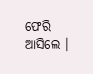ଫେରି ଆସିଲେ ।